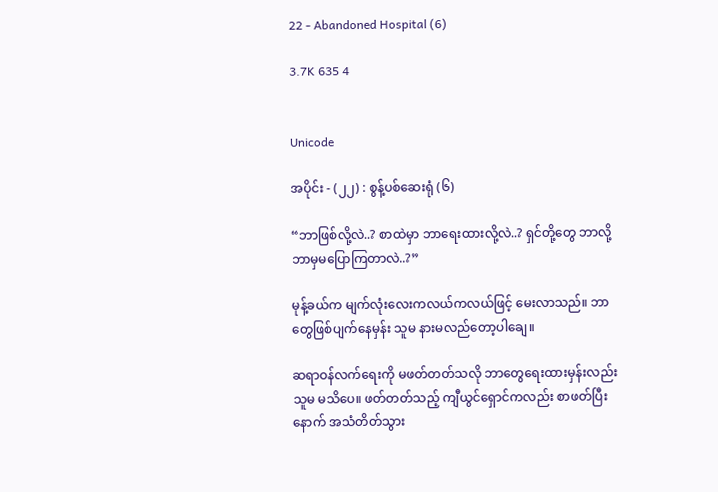22 - Abandoned Hospital (6)

3.7K 635 4


Unicode

အပိုင်း - (၂၂) : စွန့်ပစ်ဆေးရုံ (၆)

“ဘာဖြစ်လို့လဲ..? စာထဲမှာ ဘာရေးထားလို့လဲ..? ရှင်တို့တွေ ဘာလို့ ဘာမှမပြောကြတာလဲ..?”

မုန့်ခယ်က မျက်လုံးလေးကလယ်ကလယ်ဖြင့် မေးလာသည်။ ဘာတွေဖြစ်ပျက်နေမှန်း သူမ နားမလည်တော့ပါချေ။

ဆရာဝန်လက်ရေးကို မဖတ်တတ်သလို ဘာတွေရေးထားမှန်းလည်း သူမ မသိပေ။ ဖတ်တတ်သည့် ကျီယွင်ရှောင်ကလည်း စာဖတ်ပြီးနောက် အသံတိတ်သွား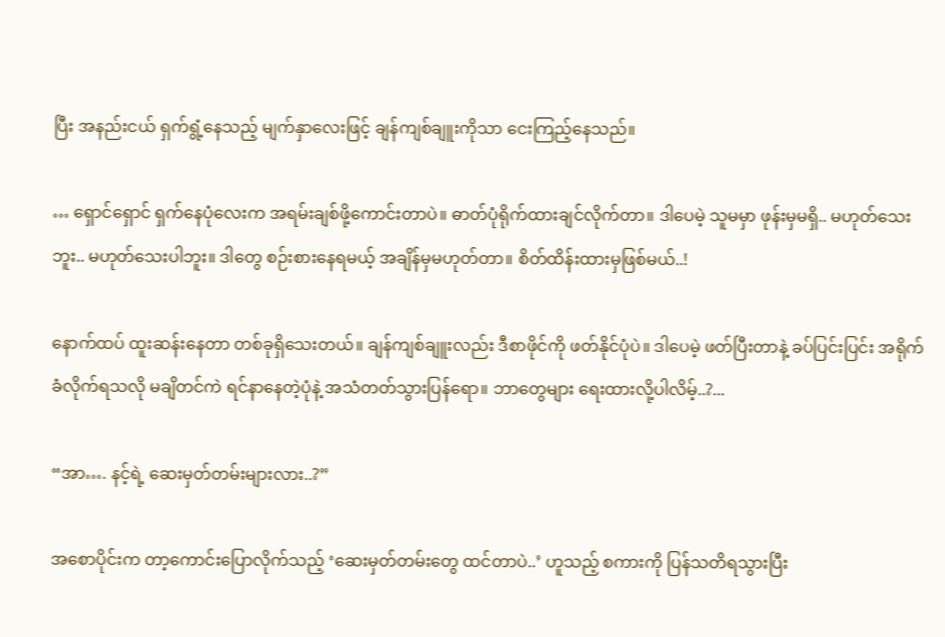ပြီး အနည်းငယ် ရှက်ရွံ့နေသည့် မျက်နှာလေးဖြင့် ချန်ကျစ်ချူးကိုသာ ငေးကြည့်နေသည်။

… ရှောင်ရှောင် ရှက်နေပုံလေးက အရမ်းချစ်ဖို့ကောင်းတာပဲ။ ဓာတ်ပုံရိုက်ထားချင်လိုက်တာ။ ဒါပေမဲ့ သူမမှာ ဖုန်းမှမရှိ.. မဟုတ်သေးဘူး.. မဟုတ်သေးပါဘူး။ ဒါတွေ စဉ်းစားနေရမယ့် အချိန်မှမဟုတ်တာ။ စိတ်ထိန်းထားမှဖြစ်မယ်..!

နောက်ထပ် ထူးဆန်းနေတာ တစ်ခုရှိသေးတယ်။ ချန်ကျစ်ချူးလည်း ဒီစာဖိုင်ကို ဖတ်နိုင်ပုံပဲ။ ဒါပေမဲ့ ဖတ်ပြီးတာနဲ့ ခပ်ပြင်းပြင်း အရိုက်ခံလိုက်ရသလို မချိတင်ကဲ ရင်နာနေတဲ့ပုံနဲ့ အသံတတ်သွားပြန်ရော။ ဘာတွေများ ရေးထားလို့ပါလိမ့်..?...

“အာ…. နင့်ရဲ့ ဆေးမှတ်တမ်းများလား..?”

အစောပိုင်းက တာ့ကောင်းပြောလိုက်သည့် ‘ဆေးမှတ်တမ်းတွေ ထင်တာပဲ..’ ဟူသည့် စကားကို ပြန်သတိရသွားပြီး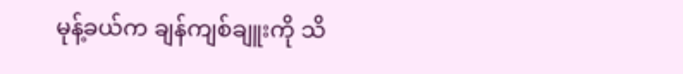မုန့်ခယ်က ချန်ကျစ်ချူးကို သိ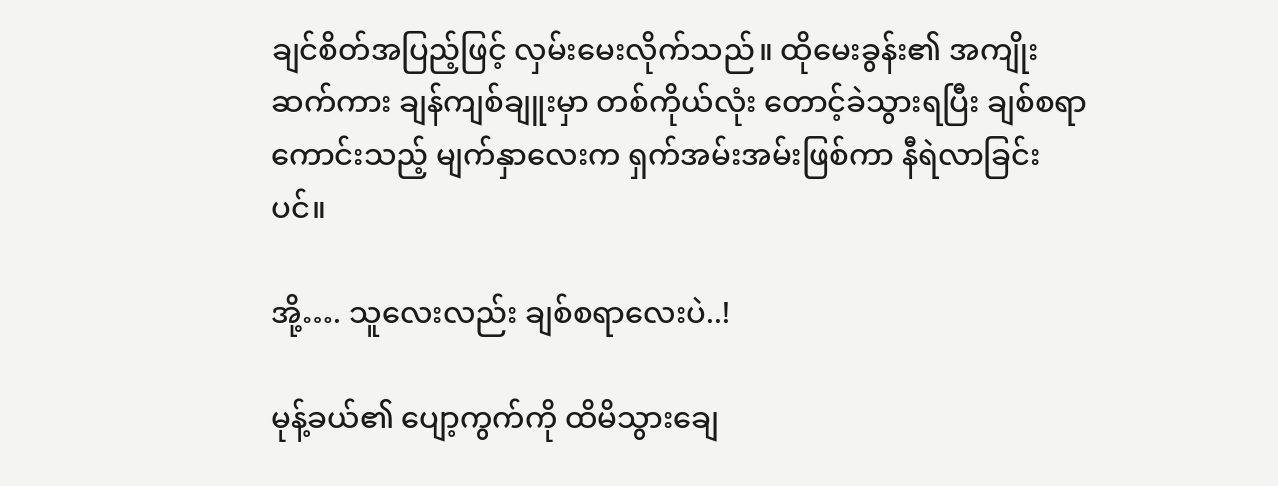ချင်စိတ်အပြည့်ဖြင့် လှမ်းမေးလိုက်သည်။ ထိုမေးခွန်း၏ အကျိုးဆက်ကား ချန်ကျစ်ချူးမှာ တစ်ကိုယ်လုံး တောင့်ခဲသွားရပြီး ချစ်စရာကောင်းသည့် မျက်နှာလေးက ရှက်အမ်းအမ်းဖြစ်ကာ နီရဲလာခြင်းပင်။

အို့…. သူလေးလည်း ချစ်စရာလေးပဲ..!

မုန့်ခယ်၏ ပျော့ကွက်ကို ထိမိသွားချေ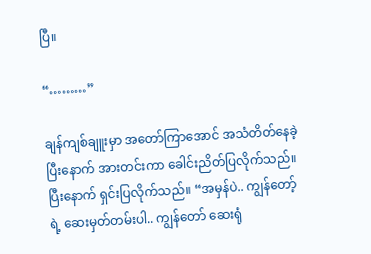ပြီ။

“………”

ချန်ကျစ်ချူးမှာ အတော်ကြာအောင် အသံတိတ်နေခဲ့ပြီးနောက် အားတင်းကာ ခေါင်းညိတ်ပြလိုက်သည်။ ပြီးနောက် ရှင်းပြလိုက်သည်။ “အမှန်ပဲ.. ကျွန်တော့်ရဲ့ ဆေးမှတ်တမ်းပါ.. ကျွန်တော် ဆေးရုံ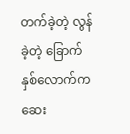တက်ခဲ့တဲ့ လွန်ခဲ့တဲ့ ခြောက်နှစ်လောက်က ဆေး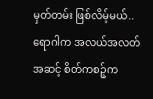မှတ်တမ်း ဖြစ်လိမ့်မယ်.. ရောဂါက အလယ်အလတ်အဆင့် စိတ်ကစဉ့်က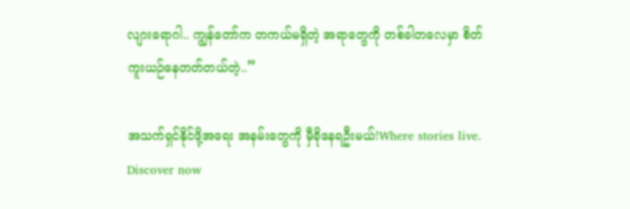လျားရောဂါ.. ကျွန်တော်က တကယ်မရှိတဲ့ အရာတွေကို တစ်ခါတလေမှာ စိတ်ကူးယဉ်နေတတ်တယ်တဲ့..”

အသက်ရှင်နိုင်ဖို့အရေး အနမ်းတွေကို မှီခိုနေရဦးမယ်!Where stories live. Discover now